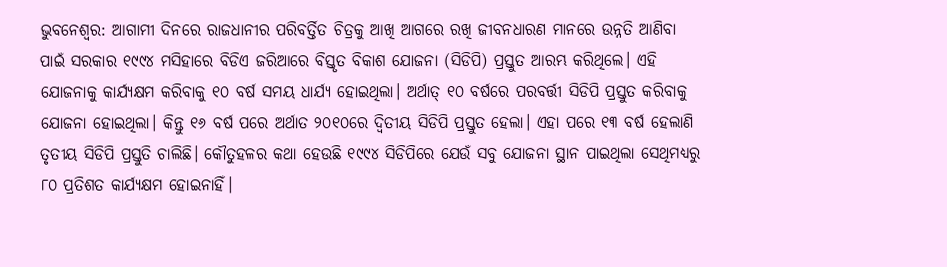ଭୁବନେଶ୍ବର: ଆଗାମୀ ଦିନରେ ରାଜଧାନୀର ପରିବର୍ତ୍ତିତ ଚିତ୍ରକୁ ଆଖି ଆଗରେ ରଖି ଜୀବନଧାରଣ ମାନରେ ଉନ୍ନତି ଆଣିବା ପାଇଁ ସରକାର ୧୯୯୪ ମସିହାରେ ବିଡିଏ ଜରିଆରେ ବିସ୍ତୃତ ବିକାଶ ଯୋଜନା (ସିଡିପି) ପ୍ରସ୍ତୁତ ଆରମ୍ଭ କରିଥିଲେ। ଏହି ଯୋଜନାକୁ କାର୍ଯ୍ୟକ୍ଷମ କରିବାକୁ ୧୦ ବର୍ଷ ସମୟ ଧାର୍ଯ୍ୟ ହୋଇଥିଲା। ଅର୍ଥାତ୍‌ ୧୦ ବର୍ଷରେ ପରବର୍ତ୍ତୀ ସିଡିପି ପ୍ରସ୍ତୁତ କରିବାକୁ ଯୋଜନା ହୋଇଥିଲା। କିନ୍ତୁ ୧୬ ବର୍ଷ ପରେ ଅର୍ଥାତ ୨୦୧୦ରେ ଦ୍ବିତୀୟ ସିଡିପି‌ ପ୍ରସ୍ତୁତ ହେଲା। ଏହା ପରେ ୧୩ ବର୍ଷ ହେଲାଣି ତୃତୀୟ ସିଡିପି ପ୍ରସ୍ତୁତି ଚାଲିଛି। କୌତୁହଳର କଥା ହେଉଛି ୧୯୯୪ ସିଡିପିରେ ଯେଉଁ ସବୁ ଯୋଜନା ସ୍ଥାନ ପାଇଥିଲା ସେଥିମଧ୍ୟରୁ ୮୦ ପ୍ରତିଶତ କାର୍ଯ୍ୟକ୍ଷମ ହୋଇନାହିଁ।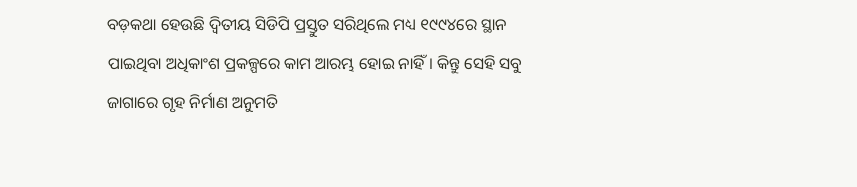ବଡ଼କଥା ହେଉଛି ଦ୍ବିତୀୟ ସିଡିପି ପ୍ରସ୍ତୁତ ସରିଥିଲେ ମଧ୍ୟ ୧୯୯୪ରେ ସ୍ଥାନ ପାଇଥିବା ଅଧିକାଂଶ ପ୍ରକଳ୍ପରେ କାମ ଆରମ୍ଭ ହୋଇ ନାହିଁ। କିନ୍ତୁ ସେହି ସବୁ ଜାଗାରେ ଗୃହ ନିର୍ମାଣ ଅନୁମତି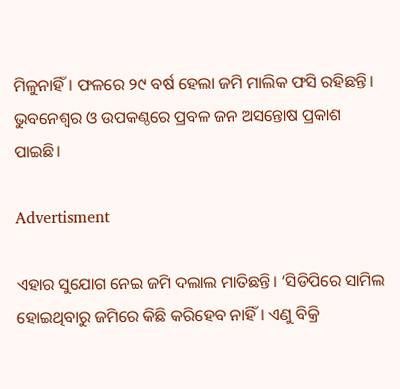ମିଳୁନାହିଁ। ଫଳରେ ୨୯ ବର୍ଷ ହେଲା ଜମି ମାଲିକ ଫସି ରହିଛନ୍ତି। ଭୁବନେଶ୍ବର ଓ ଉପକଣ୍ଠରେ ପ୍ରବଳ ଜନ ଅସନ୍ତୋଷ ପ୍ରକାଶ ପାଇଛି।

Advertisment

ଏହାର ସୁଯୋଗ ନେଇ ଜମି ଦଲାଲ ମାତିଛନ୍ତି। ‘ସିଡିପିରେ ସାମିଲ ହୋଇଥିବାରୁ ଜମିରେ କିଛି କରିହେବ ନାହିଁ। ଏଣୁ ବିକ୍ରି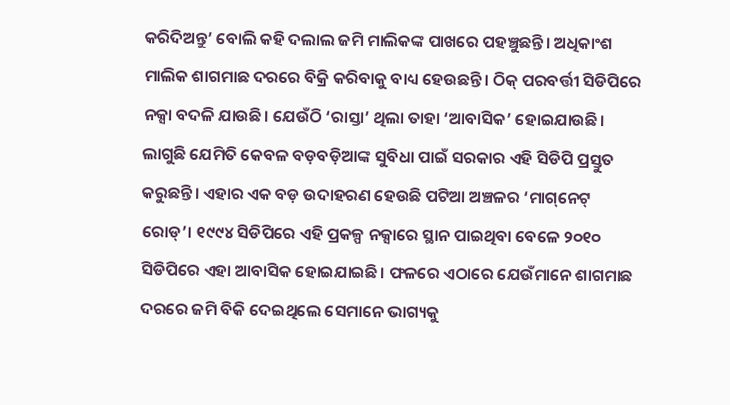କରିଦିଅନ୍ତୁ’ ବୋଲି କହି ଦଲାଲ ଜମି ମାଲିକଙ୍କ ପାଖରେ ପହଞ୍ଚୁଛନ୍ତି। ଅଧିକାଂଶ ମାଲିକ ଶାଗମାଛ ଦରରେ ବିକ୍ରି କରିବାକୁ ବାଧ୍ୟ ହେଉଛନ୍ତି। ଠିକ୍‌ ପରବର୍ତ୍ତୀ ସିଡିପିରେ ନକ୍ସା ବଦଳି ଯାଉଛି। ଯେଉଁଠି ‘ରାସ୍ତା’ ଥିଲା ତାହା ‘ଆବାସିକ’ ହୋଇଯାଉଛି। ଲାଗୁଛି ଯେମିତି କେବଳ ବଡ଼ବଡ଼ିଆଙ୍କ ସୁବିଧା ପାଇଁ ସରକାର ଏହି ସିଡିପି ପ୍ରସ୍ତୁତ କରୁଛନ୍ତି। ଏହାର ଏକ ବଡ଼ ଉଦାହରଣ ହେଉଛି ପଟିଆ ଅଞ୍ଚଳର ‘ମାଗ୍‌ନେଟ୍‌ ରୋଡ୍‌’। ୧୯୯୪‌ ସିଡିପିରେ ଏହି ପ୍ରକଳ୍ପ ନକ୍ସାରେ ସ୍ଥାନ ପାଇଥିବା ବେଳେ ୨୦୧୦ ସିଡିପିରେ ଏହା ଆବାସିକ ହୋଇଯାଇଛି। ଫଳରେ ଏଠାରେ ଯେଉଁମାନେ ଶାଗମାଛ ଦରରେ ଜମି ବିକି ଦେଇଥିଲେ ସେମାନେ ଭାଗ୍ୟକୁ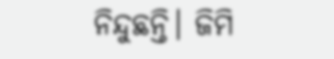ନିନ୍ଦୁଛନ୍ତି। ଜିମି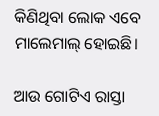କିଣିଥିବା ଲୋକ ଏବେ ମାଲେମାଲ୍‌ ହୋଇଛି।

ଆଉ ଗୋଟିଏ ରାସ୍ତା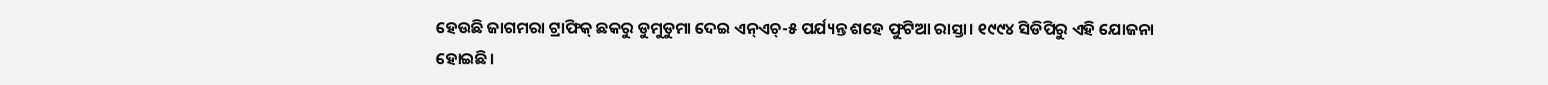ହେଉଛି ଜାଗମରା ଟ୍ରାଫିକ୍‌ ଛକରୁ ଡୁମୁଡୁମା ଦେଇ ଏନ୍‌ଏଚ୍‌-୫ ପର୍ଯ୍ୟନ୍ତ ଶହେ ଫୁଟିଆ ରାସ୍ତା। ୧୯୯୪ ସିଡିପିରୁ ଏହି ଯୋଜନା ହୋଇଛି।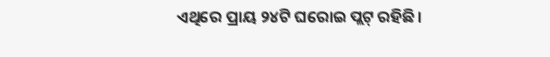ଏଥିରେ ପ୍ରାୟ ୨୪ଟି ଘରୋଇ ପ୍ଲଟ୍‌ ରହିଛି।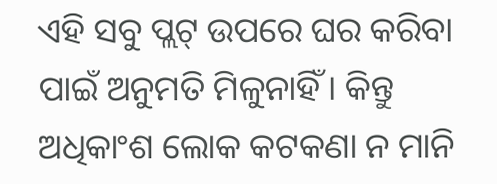ଏହି ସବୁ ପ୍ଲଟ୍‌ ଉପରେ ଘର କରିବା ପାଇଁ ଅନୁମତି ମିଳୁନାହିଁ। କିନ୍ତୁ ଅଧିକାଂଶ ଲୋକ କଟକଣା ନ ମାନି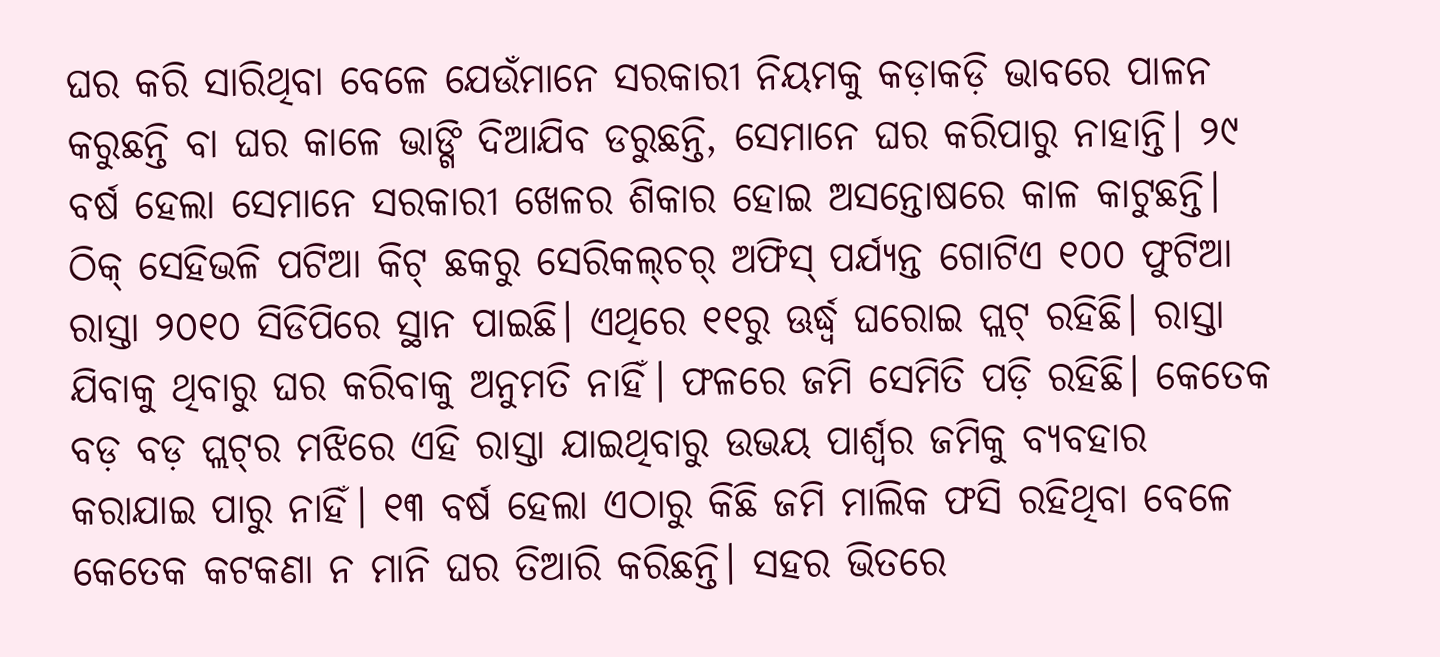ଘର କରି ସାରିଥିବା ବେଳେ ଯେଉଁମାନେ ସରକାରୀ ନିୟମକୁ କଡ଼ାକଡ଼ି ଭାବରେ ପାଳନ କରୁଛନ୍ତି ବା ଘର କାଳେ ଭାଙ୍ଗି ଦିଆଯିବ ଡରୁଛନ୍ତି, ସେମାନେ ଘର କରିପାରୁ ନାହାନ୍ତି। ୨୯ ବର୍ଷ ହେଲା ସେମାନେ ସରକାରୀ ଖେଳର ଶିକାର ହୋଇ ଅସନ୍ତୋଷରେ କାଳ କାଟୁଛନ୍ତି। ଠିକ୍‌ ସେହିଭଳି ପଟିଆ କିଟ୍‌ ଛକରୁ ସେରିକଲ୍‌ଚର୍‌ ଅଫିସ୍‌ ପର୍ଯ୍ୟନ୍ତ ଗୋଟିଏ ୧୦୦ ଫୁଟିଆ ରାସ୍ତା ୨୦୧୦ ସିଡିପିରେ ସ୍ଥାନ ପାଇଛି। ଏଥିରେ ୧୧ରୁ ଊର୍ଦ୍ଧ୍ବ ଘରୋଇ ପ୍ଲଟ୍‌ ରହିଛି। ରାସ୍ତା ଯିବାକୁ ଥିବାରୁ ଘର କରିବାକୁ ଅନୁମତି ନାହିଁ। ଫଳରେ ଜମି ସେମିତି ପଡ଼ି ରହିଛି। କେତେକ ବଡ଼ ବଡ଼ ପ୍ଲଟ୍‌ର ମଝିରେ ଏହି ରାସ୍ତା ଯାଇଥିବାରୁ ଉଭୟ ପାର୍ଶ୍ବର ଜମିକୁ ବ୍ୟବହାର କରାଯାଇ ପାରୁ ନାହିଁ। ୧୩ ବର୍ଷ ହେଲା ଏଠାରୁ କିଛି ଜମି ମାଲିକ ଫସି ରହିଥିବା ବେଳେ କେତେକ କଟକଣା ନ ମାନି ଘର ତିଆରି କରିଛନ୍ତି। ସହର ଭିତରେ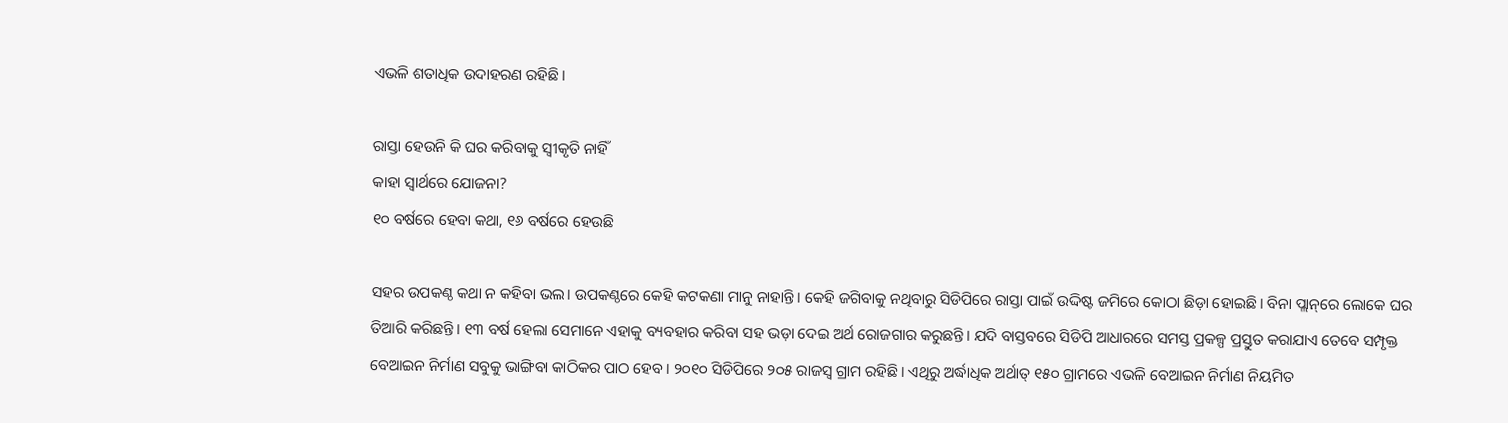ଏଭଳି ଶତାଧିକ ଉଦାହରଣ ରହିଛି।

ରାସ୍ତା ହେଉନି କି ଘର କରିବାକୁ ସ୍ବୀକୃତି ନାହିଁ
କାହା ସ୍ବାର୍ଥରେ ଯୋଜନା?
୧୦ ବର୍ଷରେ ହେବା କଥା, ୧୬ ବର୍ଷରେ ହେଉଛି

ସହର ଉପକଣ୍ଠ କଥା ନ କହିବା ଭଲ। ଉପକଣ୍ଠରେ କେହି କଟକଣା ମାନୁ ନାହାନ୍ତି। କେହି ଜଗିବାକୁ ନଥିବାରୁ ସିଡିପିରେ ରାସ୍ତା ପାଇଁ ଉଦ୍ଦିଷ୍ଟ ଜମିରେ କୋଠା ଛିଡ଼ା ହୋଇଛି। ବିନା ପ୍ଲାନ୍‌ରେ ଲୋକେ ଘର ତିଆରି କରିଛନ୍ତି। ୧୩ ବର୍ଷ ହେଲା ସେମାନେ ଏହାକୁ ବ୍ୟବହାର କରିବା ସହ ଭଡ଼ା ଦେଇ ଅର୍ଥ ରୋଜଗାର କରୁଛନ୍ତି। ଯଦି ବାସ୍ତବରେ ସିଡିପି ଆଧାରରେ ସମସ୍ତ ପ୍ରକଳ୍ପ ପ୍ରସ୍ତୁତ କରାଯାଏ ତେବେ ସମ୍ପୃକ୍ତ ବେଆଇନ ନିର୍ମାଣ ସବୁକୁ ଭାଙ୍ଗିବା କାଠିକର ପାଠ ହେବ। ୨୦୧୦ ସିଡିପିରେ ୨୦୫ ରାଜସ୍ବ ଗ୍ରାମ ରହିଛି। ଏଥିରୁ ଅର୍ଦ୍ଧାଧିକ ଅର୍ଥାତ୍‌ ୧୫୦ ଗ୍ରାମରେ ଏଭଳି ବେଆଇନ ନିର୍ମାଣ ନିୟମିତ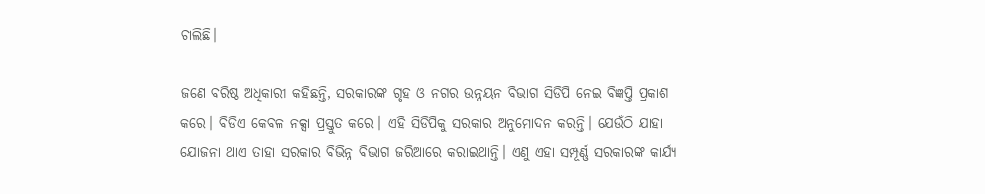ଚାଲିଛି।

ଜଣେ ବରିଷ୍ଠ ଅଧିକାରୀ କହିଛନ୍ତି, ସରକାରଙ୍କ ଗୃହ ଓ ନଗର ଉନ୍ନୟନ ବିଭାଗ ସିଡିପି ନେଇ ବିଜ୍ଞପ୍ତି ପ୍ରକାଶ କରେ। ବିଡିଏ କେବଳ ନକ୍ସା ପ୍ରସ୍ତୁତ କରେ। ଏହି ସିଡିପିକୁ ସରକାର ଅନୁମୋଦନ କରନ୍ତି। ଯେଉଁଠି ଯାହା ଯୋଜନା ଥାଏ ତାହା ସରକାର ବିଭିନ୍ନ ବିଭାଗ ଜରିଆରେ କରାଇଥାନ୍ତି। ଏଣୁ ଏହା ସମ୍ପୂର୍ଣ୍ଣ ସରକାରଙ୍କ କାର୍ଯ୍ୟ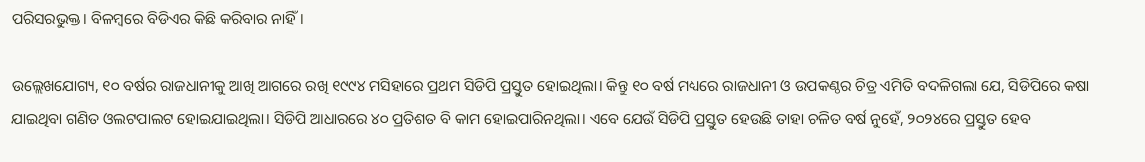ପରିସରଭୁକ୍ତ। ବିଳମ୍ବରେ ବିଡିଏର କିଛି କରିବାର ନାହିଁ।

ଉଲ୍ଲେଖଯୋଗ୍ୟ, ୧୦ ବର୍ଷର ରାଜଧାନୀକୁ ଆଖି ଆଗରେ ରଖି ୧୯୯୪ ମସିହାରେ ପ୍ରଥମ ସିଡିପି ପ୍ରସ୍ତୁତ ହୋଇଥିଲା। କିନ୍ତୁ ୧୦ ବର୍ଷ ମଧ୍ୟରେ ରାଜଧାନୀ ଓ ଉପକଣ୍ଠର ଚିତ୍ର ଏମିତି ବଦଳିଗଲା ଯେ, ସିଡିପିରେ କଷା ଯାଇଥିବା ଗଣିତ ଓଲଟପାଲଟ ହୋଇଯାଇଥିଲା। ସିଡିପି ଆଧାରରେ ୪୦ ପ୍ରତିଶତ ବି କାମ ହୋଇପାରିନଥିଲା। ଏବେ ଯେଉଁ ସିଡିପି ପ୍ରସ୍ତୁତ ହେଉଛି ତାହା ଚଳିତ ବର୍ଷ ନୁହେଁ, ୨୦୨୪ରେ ପ୍ରସ୍ତୁତ ହେବ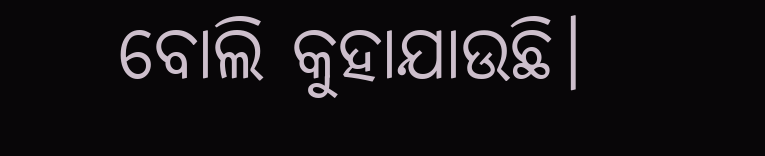ବୋଲି କୁହାଯାଉଛି।